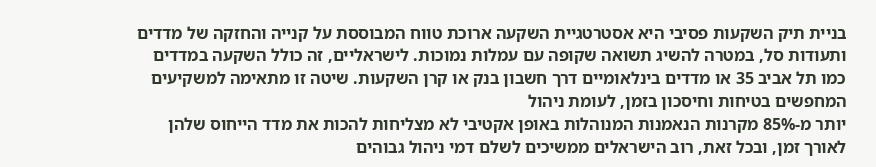בניית תיק השקעות פסיבי היא אסטרטגיית השקעה ארוכת טווח המבוססת על קנייה והחזקה של מדדים ותעודות סל, במטרה להשיג תשואה שקופה עם עמלות נמוכות. לישראליים, זה כולל השקעה במדדים כמו תל אביב 35 או מדדים בינלאומיים דרך חשבון בנק או קרן השקעות. שיטה זו מתאימה למשקיעים המחפשים בטיחות וחיסכון בזמן, לעומת ניהול
יותר מ-85% מקרנות הנאמנות המנוהלות באופן אקטיבי לא מצליחות להכות את מדד הייחוס שלהן לאורך זמן, ובכל זאת, רוב הישראלים ממשיכים לשלם דמי ניהול גבוהים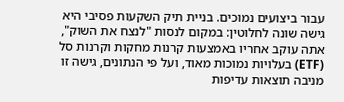עבור ביצועים נמוכים. בניית תיק השקעות פסיבי היא גישה שונה לחלוטין: במקום לנסות "לנצח את השוק", אתה עוקב אחריו באמצעות קרנות מחקות וקרנות סל (ETF) בעלויות נמוכות מאוד, ועל פי הנתונים, גישה זו מניבה תוצאות עדיפות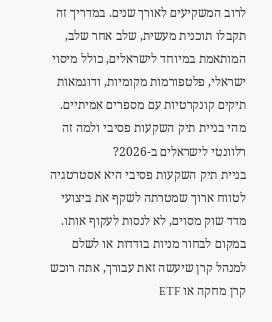לרוב המשקיעים לאורך שנים. במדריך זה תקבלו תוכנית מעשית, שלב אחר שלב, המותאמת במיוחד לישראלים, כולל מיסוי ישראלי, פלטפורמות מקומיות, ודוגמאות תיקים קונקרטיות עם מספרים אמיתיים.
מהי בניית תיק השקעות פסיבי ולמה זה רלוונטי לישראלים ב-2026?
בניית תיק השקעות פסיבי היא אסטרטגיה לטווח ארוך שמטרתה לשקף את ביצועי מדד שוק מסוים, לא לנסות לעקוף אותו. במקום לבחור מניות בודדות או לשלם למנהל קרן שיעשה זאת עבורך, אתה רוכש קרן מחקה או ETF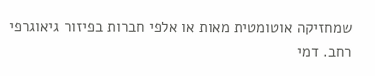שמחזיקה אוטומטית מאות או אלפי חברות בפיזור גיאוגרפי רחב. דמי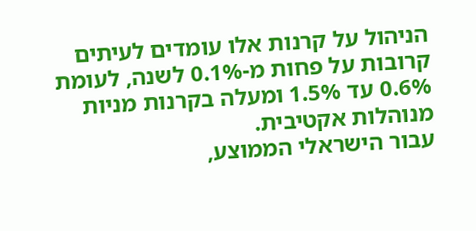הניהול על קרנות אלו עומדים לעיתים קרובות על פחות מ-0.1% לשנה, לעומת 0.6% עד 1.5% ומעלה בקרנות מניות מנוהלות אקטיבית.
עבור הישראלי הממוצע,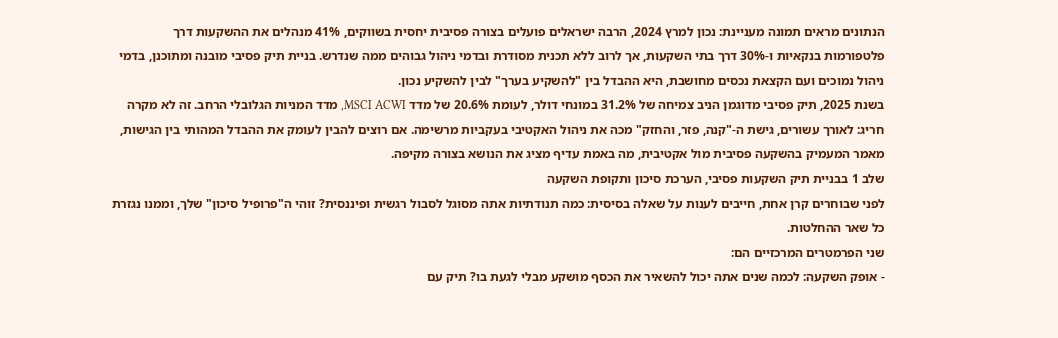הנתונים מראים תמונה מעניינת: נכון למרץ 2024, הרבה ישראלים פועלים בצורה פסיבית יחסית בשווקים, 41% מנהלים את ההשקעות דרך פלטפורמות בנקאיות ו-30% דרך בתי השקעות, אך לרוב ללא תכנית מסודרת ובדמי ניהול גבוהים ממה שנדרש. בניית תיק פסיבי מובנה ומתוכנן, בדמי ניהול נמוכים ועם הקצאת נכסים מחושבת, היא ההבדל בין "להשקיע בערך" לבין להשקיע נכון.
בשנת 2025, תיק פסיבי מדוגמן הניב צמיחה של 31.2% במונחי דולר, לעומת 20.6% של מדד MSCI ACWI, מדד המניות הגלובלי הרחב. זה לא מקרה חריג: לאורך עשורים, גישת ה-"קנה, פזר, והחזק" מכה את ניהול האקטיבי בעקביות מרשימה. אם רוצים להבין לעומק את ההבדל המהותי בין הגישות, מאמר המעמיק בהשקעה פסיבית מול אקטיבית, מה באמת עדיף מציג את הנושא בצורה מקיפה.
שלב 1 בבניית תיק השקעות פסיבי, הערכת סיכון ותקופת השקעה
לפני שבוחרים קרן אחת, חייבים לענות על שאלה בסיסית: כמה תנודתיות אתה מסוגל לסבול רגשית ופיננסית? זוהי ה"פרופיל סיכון" שלך, וממנו נגזרת כל שאר ההחלטות.
שני הפרמטרים המרכזיים הם:
- אופק השקעה: לכמה שנים אתה יכול להשאיר את הכסף מושקע מבלי לגעת בו? תיק עם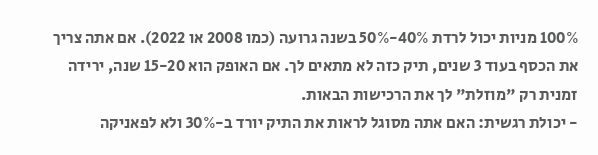100% מניות יכול לרדת 40%-50% בשנה גרועה (כמו 2008 או 2022). אם אתה צריך את הכסף בעוד 3 שנים, תיק כזה לא מתאים לך. אם האופק הוא 15-20 שנה, ירידה זמנית רק "מוזלת" לך את הרכישות הבאות.
- יכולת רגשית: האם אתה מסוגל לראות את התיק יורד ב-30% ולא לפאניקה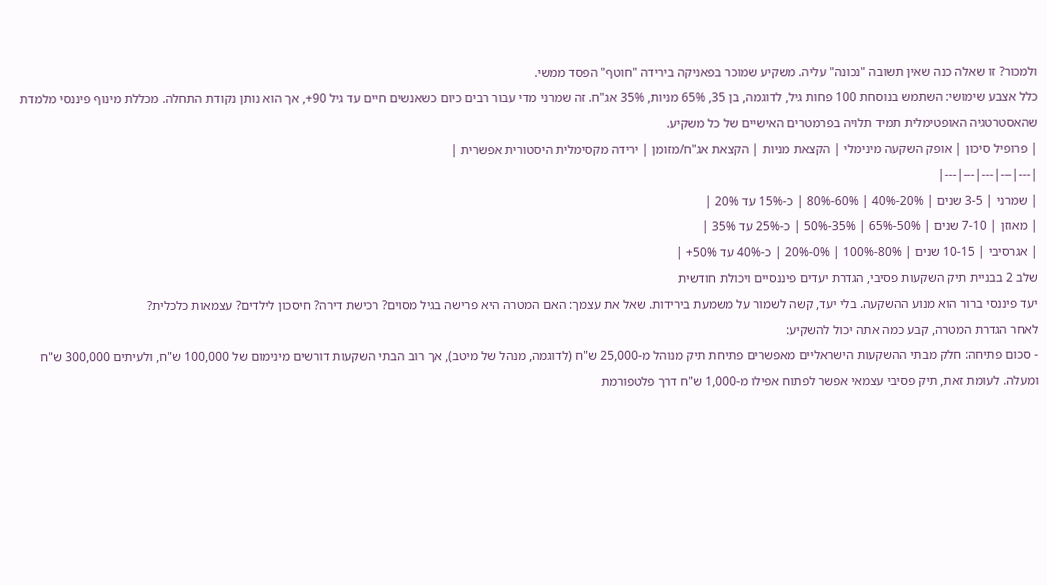ולמכור? זו שאלה כנה שאין תשובה "נכונה" עליה. משקיע שמוכר בפאניקה בירידה "חוטף" הפסד ממשי.
כלל אצבע שימושי: השתמש בנוסחת 100 פחות גיל, לדוגמה, בן 35, 65% מניות, 35% אג"ח. זה שמרני מדי עבור רבים כיום כשאנשים חיים עד גיל 90+, אך הוא נותן נקודת התחלה. מכללת מינוף פיננסי מלמדת שהאסטרטגיה האופטימלית תמיד תלויה בפרמטרים האישיים של כל משקיע.
| פרופיל סיכון | אופק השקעה מינימלי | הקצאת מניות | הקצאת אג"ח/מזומן | ירידה מקסימלית היסטורית אפשרית |
|---|---|---|---|---|
| שמרני | 3-5 שנים | 20%-40% | 60%-80% | כ-15% עד 20% |
| מאוזן | 7-10 שנים | 50%-65% | 35%-50% | כ-25% עד 35% |
| אגרסיבי | 10-15 שנים | 80%-100% | 0%-20% | כ-40% עד 50%+ |
שלב 2 בבניית תיק השקעות פסיבי, הגדרת יעדים פיננסיים ויכולת חודשית
יעד פיננסי ברור הוא מנוע ההשקעה. בלי יעד, קשה לשמור על משמעת בירידות. שאל את עצמך: האם המטרה היא פרישה בגיל מסוים? רכישת דירה? חיסכון לילדים? עצמאות כלכלית?
לאחר הגדרת המטרה, קבע כמה אתה יכול להשקיע:
- סכום פתיחה: חלק מבתי ההשקעות הישראליים מאפשרים פתיחת תיק מנוהל מ-25,000 ש"ח (לדוגמה, מנהל של מיטב), אך רוב הבתי השקעות דורשים מינימום של 100,000 ש"ח, ולעיתים 300,000 ש"ח ומעלה. לעומת זאת, תיק פסיבי עצמאי אפשר לפתוח אפילו מ-1,000 ש"ח דרך פלטפורמת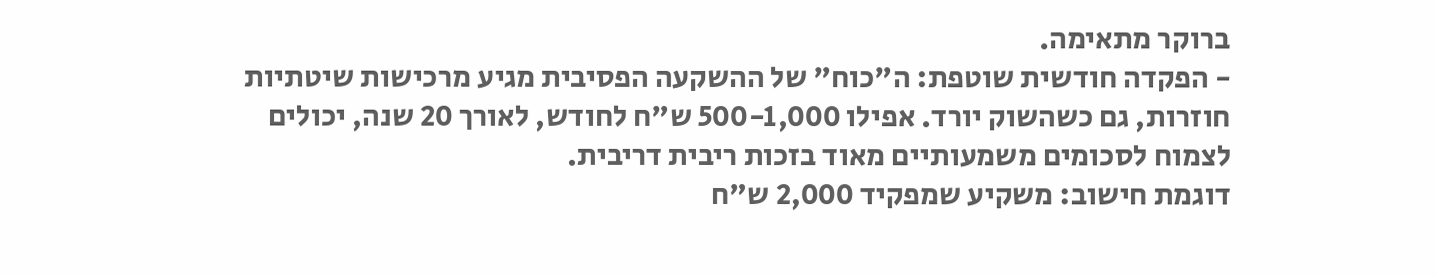ברוקר מתאימה.
- הפקדה חודשית שוטפת: ה"כוח" של ההשקעה הפסיבית מגיע מרכישות שיטתיות חוזרות, גם כשהשוק יורד. אפילו 500-1,000 ש"ח לחודש, לאורך 20 שנה, יכולים לצמוח לסכומים משמעותיים מאוד בזכות ריבית דריבית.
דוגמת חישוב: משקיע שמפקיד 2,000 ש"ח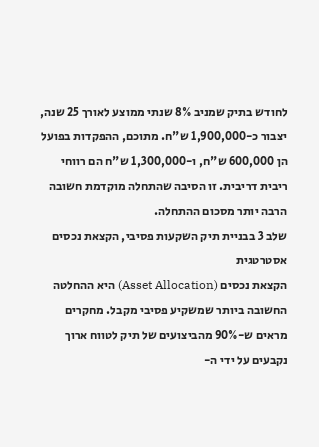לחודש בתיק שמניב 8% שנתי ממוצע לאורך 25 שנה, יצבור כ-1,900,000 ש"ח. מתוכם, ההפקדות בפועל הן 600,000 ש"ח, ו-1,300,000 ש"ח הם רווחי ריבית דריבית. זו הסיבה שהתחלה מוקדמת חשובה הרבה יותר מסכום ההתחלה.
שלב 3 בבניית תיק השקעות פסיבי, הקצאת נכסים אסטרטגית
הקצאת נכסים (Asset Allocation) היא ההחלטה החשובה ביותר שמשקיע פסיבי מקבל. מחקרים מראים ש-90% מהביצועים של תיק לטווח ארוך נקבעים על ידי ה-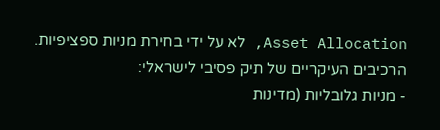Asset Allocation, לא על ידי בחירת מניות ספציפיות.
הרכיבים העיקריים של תיק פסיבי לישראלי:
- מניות גלובליות (מדינות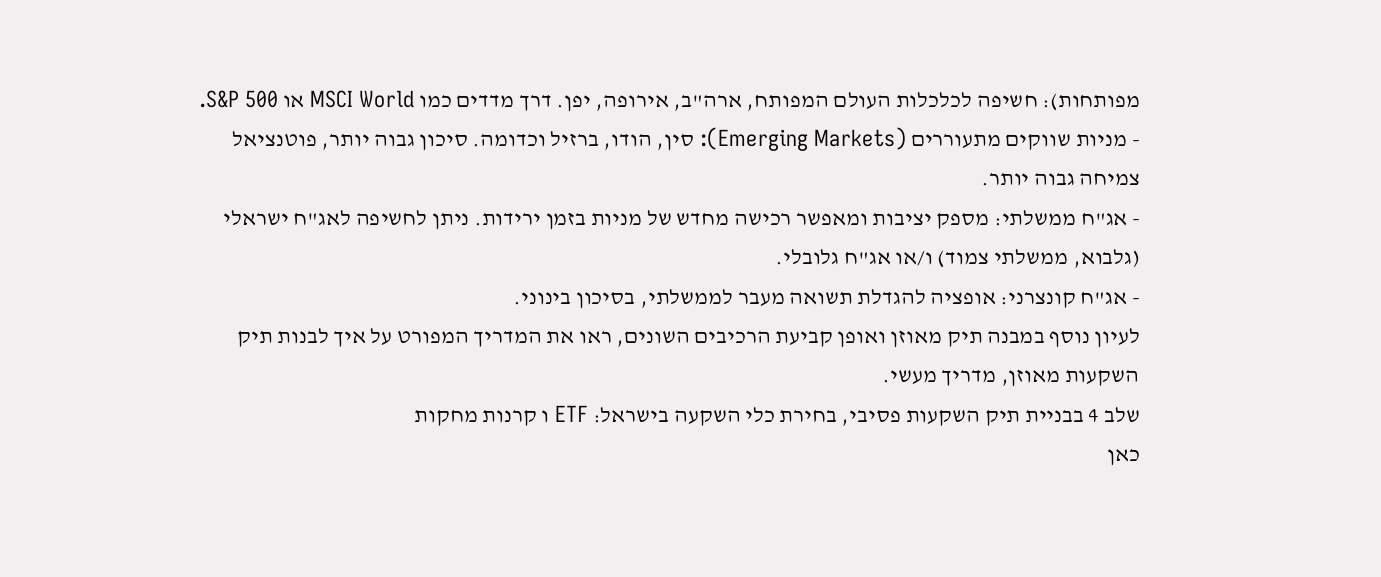מפותחות): חשיפה לכלכלות העולם המפותח, ארה"ב, אירופה, יפן. דרך מדדים כמו MSCI World או S&P 500.
- מניות שווקים מתעוררים (Emerging Markets): סין, הודו, ברזיל וכדומה. סיכון גבוה יותר, פוטנציאל צמיחה גבוה יותר.
- אג"ח ממשלתי: מספק יציבות ומאפשר רכישה מחדש של מניות בזמן ירידות. ניתן לחשיפה לאג"ח ישראלי (גלבוא, ממשלתי צמוד) ו/או אג"ח גלובלי.
- אג"ח קונצרני: אופציה להגדלת תשואה מעבר לממשלתי, בסיכון בינוני.
לעיון נוסף במבנה תיק מאוזן ואופן קביעת הרכיבים השונים, ראו את המדריך המפורט על איך לבנות תיק השקעות מאוזן, מדריך מעשי.
שלב 4 בבניית תיק השקעות פסיבי, בחירת כלי השקעה בישראל: ETF ו קרנות מחקות
כאן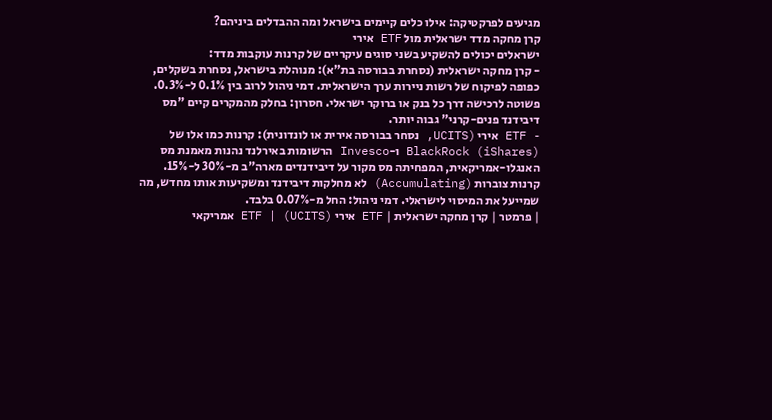מגיעים לפרקטיקה: אילו כלים קיימים בישראל ומה ההבדלים ביניהם?
קרן מחקה מדד ישראלית מול ETF אירי
ישראלים יכולים להשקיע בשני סוגים עיקריים של קרנות עוקבות מדד:
- קרן מחקה ישראלית (נסחרת בבורסה בת"א): מנוהלת בישראל, נסחרת בשקלים, כפופה לפיקוח של רשות ניירות ערך הישראלית. דמי ניהול לרוב בין 0.1% ל-0.3%. פשוטה לרכישה דרך כל בנק או ברוקר ישראלי. חסרון: בחלק מהמקרים קיים "מס דיבידנד פנים-קרני" גבוה יותר.
- ETF אירי (UCITS, נסחר בבורסה אירית או לונדונית): קרנות כמו אלו של BlackRock (iShares) ו-Invesco הרשומות באירלנד נהנות מאמנת מס האנגלו-אמריקאית, המפחיתה מס מקור על דיבידנדים מארה"ב מ-30% ל-15%. קרנות צוברות (Accumulating) לא מחלקות דיבידנד ומשקיעות אותו מחדש, מה שמייעל את המיסוי לישראלי. דמי ניהול: החל מ-0.07% בלבד.
| פרמטר | קרן מחקה ישראלית | ETF אירי (UCITS) | ETF אמריקאי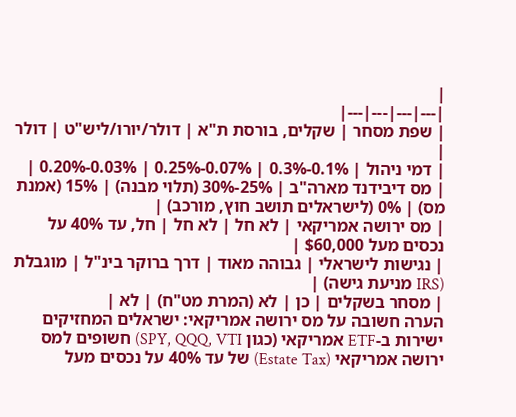|
|---|---|---|---|
| שפת מסחר | שקלים, בורסת ת"א | דולר/יורו/ליש"ט | דולר |
| דמי ניהול | 0.1%-0.3% | 0.07%-0.25% | 0.03%-0.20% |
| מס דיבידנד מארה"ב | 25%-30% (תלוי מבנה) | 15% (אמנת מס) | 0% (לישראלים תושב חוץ, מורכב) |
| מס ירושה אמריקאי | לא חל | לא חל | חל, עד 40% על נכסים מעל $60,000 |
| נגישות לישראלי | גבוהה מאוד | דרך ברוקר בינ"ל | מוגבלת (IRS מניעת גישה) |
| מסחר בשקלים | כן | לא (המרת מט"ח) | לא |
הערה חשובה על מס ירושה אמריקאי: ישראלים המחזיקים ישירות ב-ETF אמריקאי (כגון SPY, QQQ, VTI) חשופים למס ירושה אמריקאי (Estate Tax) של עד 40% על נכסים מעל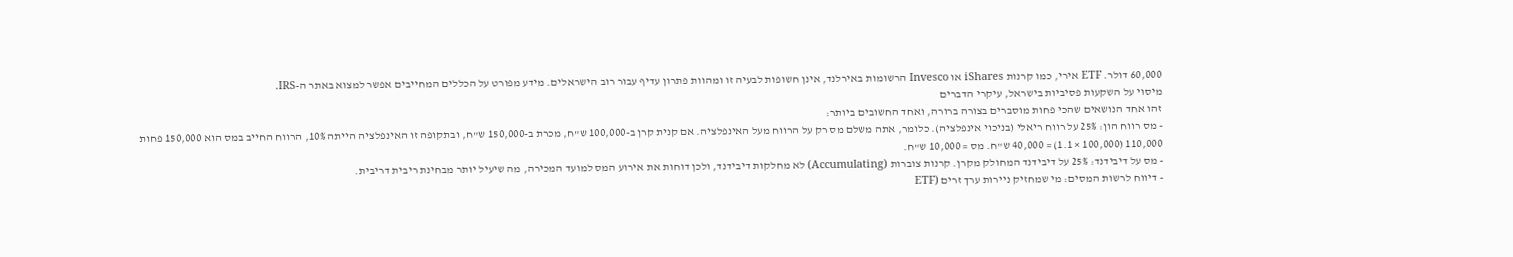60,000 דולר. ETF אירי, כמו קרנות iShares או Invesco הרשומות באירלנד, אינן חשופות לבעיה זו ומהוות פתרון עדיף עבור רוב הישראלים. מידע מפורט על הכללים המחייבים אפשר למצוא באתר ה-IRS.
מיסוי על השקעות פסיביות בישראל, עיקרי הדברים
זהו אחד הנושאים שהכי פחות מוסברים בצורה ברורה, ואחד החשובים ביותר:
- מס רווח הון: 25% על רווח ריאלי (בניכוי אינפלציה). כלומר, אתה משלם מס רק על הרווח מעל האינפלציה. אם קנית קרן ב-100,000 ש"ח, מכרת ב-150,000 ש"ח, ובתקופה זו האינפלציה הייתה 10%, הרווח החייב במס הוא 150,000 פחות 110,000 (100,000 × 1.1) = 40,000 ש"ח. מס = 10,000 ש"ח.
- מס על דיבידנד: 25% על דיבידנד המחולק מקרן. קרנות צוברות (Accumulating) לא מחלקות דיבידנד, ולכן דוחות את אירוע המס למועד המכירה, מה שיעיל יותר מבחינת ריבית דריבית.
- דיווח לרשות המסים: מי שמחזיק ניירות ערך זרים (ETF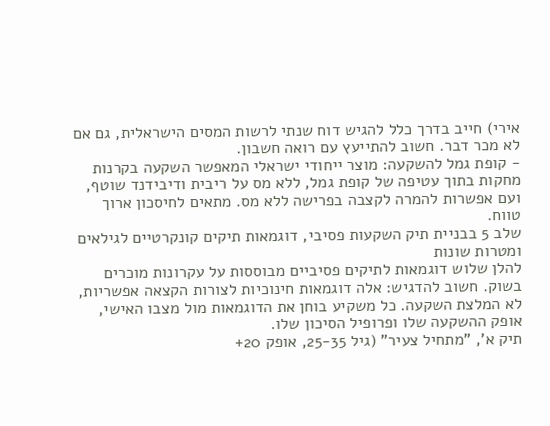אירי) חייב בדרך כלל להגיש דוח שנתי לרשות המסים הישראלית, גם אם לא מכר דבר. חשוב להתייעץ עם רואה חשבון.
- קופת גמל להשקעה: מוצר ייחודי ישראלי המאפשר השקעה בקרנות מחקות בתוך עטיפה של קופת גמל, ללא מס על ריבית ודיבידנד שוטף, ועם אפשרות להמרה לקצבה בפרישה ללא מס. מתאים לחיסכון ארוך טווח.
שלב 5 בבניית תיק השקעות פסיבי, דוגמאות תיקים קונקרטיים לגילאים ומטרות שונות
להלן שלוש דוגמאות לתיקים פסיביים מבוססות על עקרונות מוכרים בשוק. חשוב להדגיש: אלה דוגמאות חינוכיות לצורות הקצאה אפשריות, לא המלצת השקעה. כל משקיע בוחן את הדוגמאות מול מצבו האישי, אופק ההשקעה שלו ופרופיל הסיכון שלו.
תיק א', "מתחיל צעיר" (גיל 25-35, אופק 20+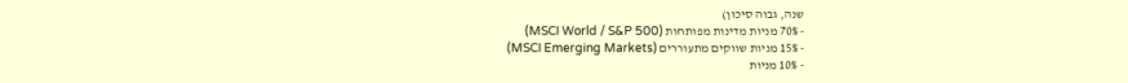שנה, גבוה סיכון)
- 70% מניות מדינות מפותחות (MSCI World / S&P 500)
- 15% מניות שווקים מתעוררים (MSCI Emerging Markets)
- 10% מניות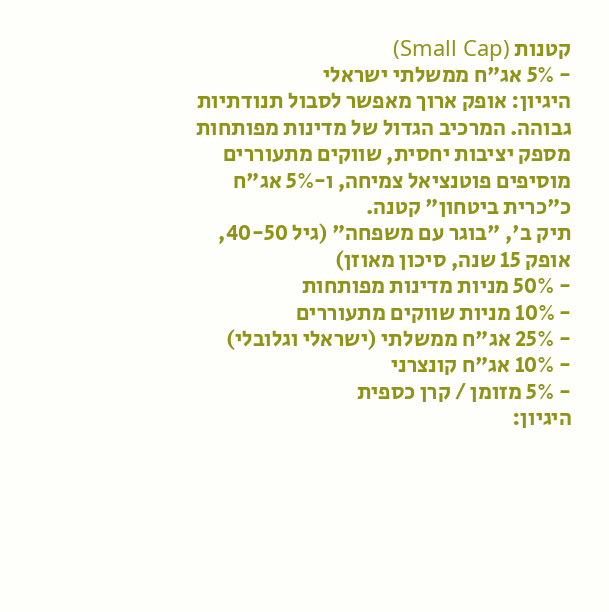קטנות (Small Cap)
- 5% אג"ח ממשלתי ישראלי
היגיון: אופק ארוך מאפשר לסבול תנודתיות גבוהה. המרכיב הגדול של מדינות מפותחות מספק יציבות יחסית, שווקים מתעוררים מוסיפים פוטנציאל צמיחה, ו-5% אג"ח כ"כרית ביטחון" קטנה.
תיק ב', "בוגר עם משפחה" (גיל 40-50, אופק 15 שנה, סיכון מאוזן)
- 50% מניות מדינות מפותחות
- 10% מניות שווקים מתעוררים
- 25% אג"ח ממשלתי (ישראלי וגלובלי)
- 10% אג"ח קונצרני
- 5% מזומן / קרן כספית
היגיון: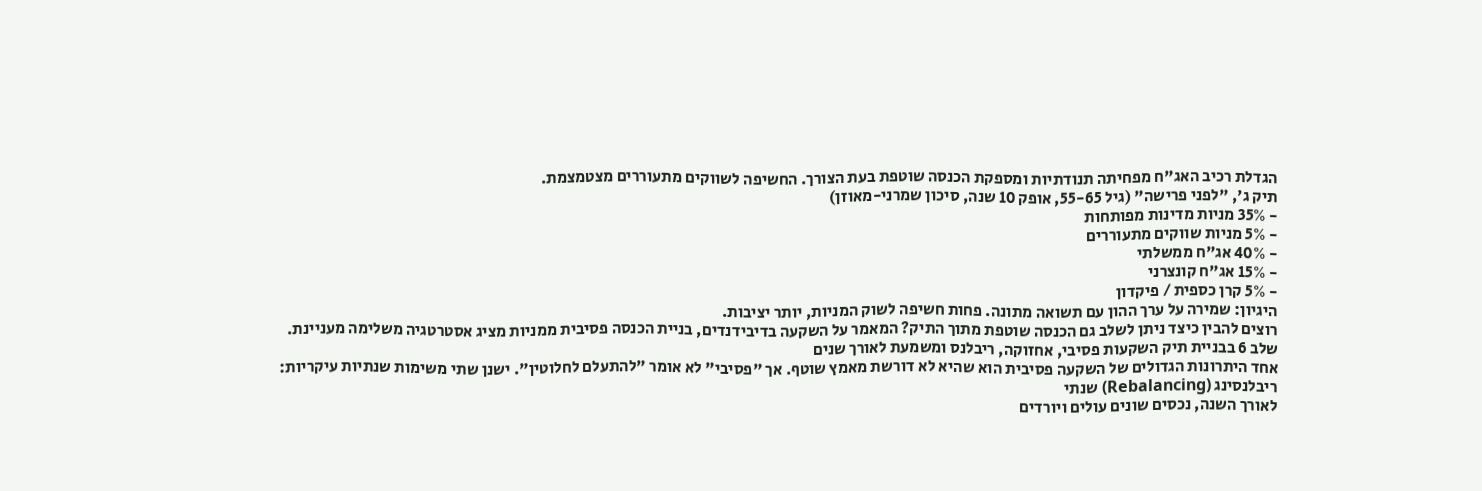הגדלת רכיב האג"ח מפחיתה תנודתיות ומספקת הכנסה שוטפת בעת הצורך. החשיפה לשווקים מתעוררים מצטמצמת.
תיק ג', "לפני פרישה" (גיל 55-65, אופק 10 שנה, סיכון שמרני-מאוזן)
- 35% מניות מדינות מפותחות
- 5% מניות שווקים מתעוררים
- 40% אג"ח ממשלתי
- 15% אג"ח קונצרני
- 5% קרן כספית / פיקדון
היגיון: שמירה על ערך ההון עם תשואה מתונה. פחות חשיפה לשוק המניות, יותר יציבות.
רוצים להבין כיצד ניתן לשלב גם הכנסה שוטפת מתוך התיק? המאמר על השקעה בדיבידנדים, בניית הכנסה פסיבית ממניות מציג אסטרטגיה משלימה מעניינת.
שלב 6 בבניית תיק השקעות פסיבי, אחזוקה, ריבלנס ומשמעת לאורך שנים
אחד היתרונות הגדולים של השקעה פסיבית הוא שהיא לא דורשת מאמץ שוטף. אך "פסיבי" לא אומר "להתעלם לחלוטין". ישנן שתי משימות שנתיות עיקריות:
ריבלנסינג (Rebalancing) שנתי
לאורך השנה, נכסים שונים עולים ויורדים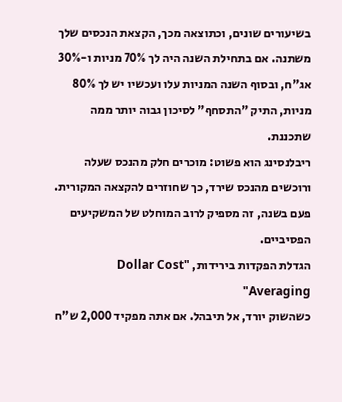בשיעורים שונים, וכתוצאה מכך, הקצאת הנכסים שלך משתנה. אם בתחילת השנה היה לך 70% מניות ו-30% אג"ח, ובסוף השנה המניות עלו ועכשיו יש לך 80% מניות, התיק "התסחף" לסיכון גבוה יותר ממה שתכננת.
ריבלנסינג הוא פשוט: מוכרים חלק מהנכס שעלה ורוכשים מהנכס שירד, כך שחוזרים להקצאה המקורית. פעם בשנה, זה מספיק לרוב המוחלט של המשקיעים הפסיביים.
הגדלת הפקדות בירידות, "Dollar Cost Averaging"
כשהשוק יורד, אל תיבהל. אם אתה מפקיד 2,000 ש"ח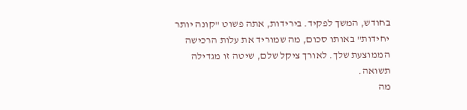בחודש, המשך לפקיד. בירידות, אתה פשוט "קונה יותר יחידות" באותו סכום, מה שמוריד את עלות הרכישה הממוצעת שלך. לאורך ציקל שלם, שיטה זו מגדילה תשואה.
מה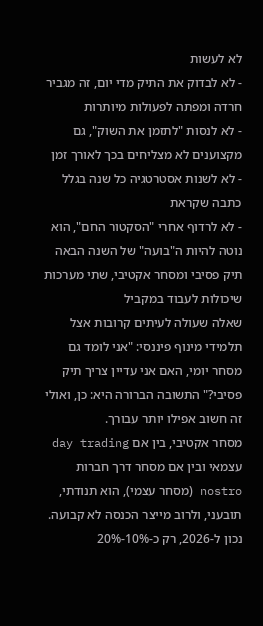לא לעשות
- לא לבדוק את התיק מדי יום, זה מגביר חרדה ומפתה לפעולות מיותרות
- לא לנסות "לתזמן את השוק", גם מקצוענים לא מצליחים בכך לאורך זמן
- לא לשנות אסטרטגיה כל שנה בגלל כתבה שקראת
- לא לרדוף אחרי "הסקטור החם", הוא נוטה להיות ה"בועה" של השנה הבאה
תיק פסיבי ומסחר אקטיבי, שתי מערכות שיכולות לעבוד במקביל
שאלה שעולה לעיתים קרובות אצל תלמידי מינוף פיננסי: "אני לומד גם מסחר יומי, האם אני עדיין צריך תיק פסיבי?" התשובה הברורה היא: כן, ואולי זה חשוב אפילו יותר עבורך.
מסחר אקטיבי, בין אם day trading עצמאי ובין אם מסחר דרך חברות nostro (מסחר עצמי), הוא תנודתי, תובעני, ולרוב מייצר הכנסה לא קבועה. נכון ל-2026, רק כ-10%-20%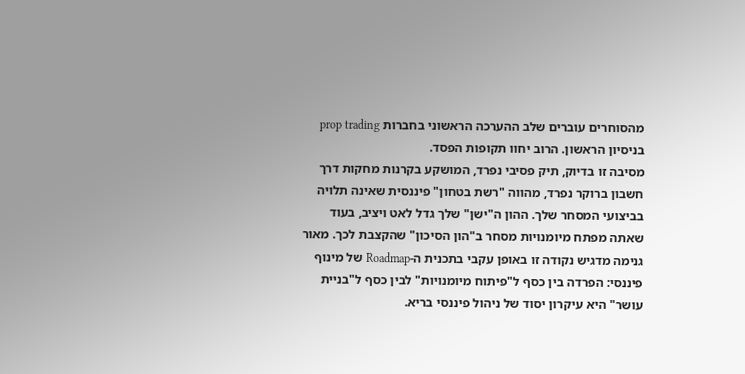מהסוחרים עוברים שלב ההערכה הראשוני בחברות prop trading בניסיון הראשון. הרוב יחוו תקופות הפסד.
מסיבה זו בדיוק, תיק פסיבי נפרד, המושקע בקרנות מחקות דרך חשבון ברוקר נפרד, מהווה "רשת בטחון" פיננסית שאינה תלויה בביצועי המסחר שלך. ההון ה"ישן" שלך גדל לאט ויציב, בעוד שאתה מפתח מיומנויות מסחר ב"הון הסיכון" שהקצבת לכך. מאור גנימה מדגיש נקודה זו באופן עקבי בתכנית ה-Roadmap של מינוף פיננסי: הפרדה בין כסף ל"פיתוח מיומנויות" לבין כסף ל"בניית עושר" היא עיקרון יסוד של ניהול פיננסי בריא.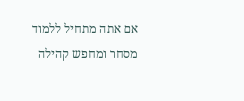אם אתה מתחיל ללמוד מסחר ומחפש קהילה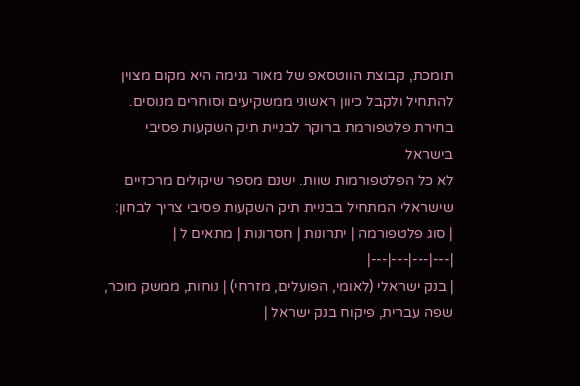תומכת, קבוצת הווטסאפ של מאור גנימה היא מקום מצוין להתחיל ולקבל כיוון ראשוני ממשקיעים וסוחרים מנוסים.
בחירת פלטפורמת ברוקר לבניית תיק השקעות פסיבי בישראל
לא כל הפלטפורמות שוות. ישנם מספר שיקולים מרכזיים שישראלי המתחיל בבניית תיק השקעות פסיבי צריך לבחון:
| סוג פלטפורמה | יתרונות | חסרונות | מתאים ל |
|---|---|---|---|
| בנק ישראלי (לאומי, הפועלים, מזרחי) | נוחות, ממשק מוכר, שפה עברית, פיקוח בנק ישראל |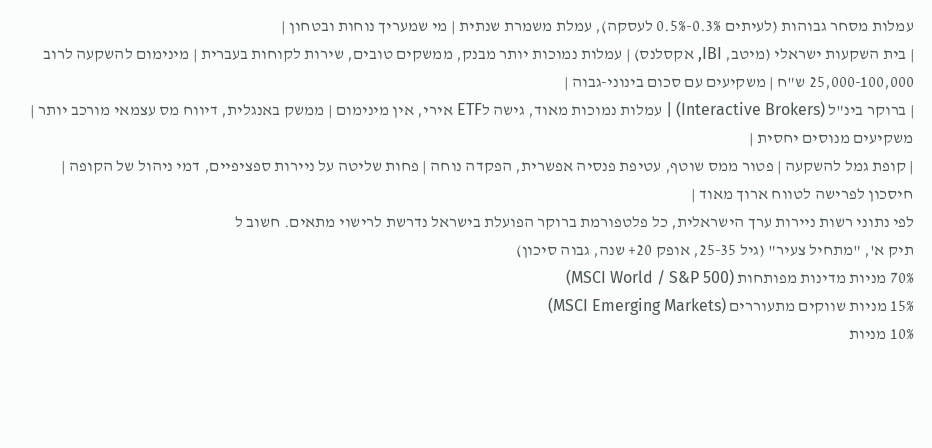עמלות מסחר גבוהות (לעיתים 0.3%-0.5% לעסקה), עמלת משמרת שנתית | מי שמעריך נוחות ובטחון |
| בית השקעות ישראלי (מיטב, IBI, אקסלנס) | עמלות נמוכות יותר מבנק, ממשקים טובים, שירות לקוחות בעברית | מינימום להשקעה לרוב 25,000-100,000 ש"ח | משקיעים עם סכום בינוני-גבוה |
| ברוקר בינ"ל (Interactive Brokers) | עמלות נמוכות מאוד, גישה לETF אירי, אין מינימום | ממשק באנגלית, דיווח מס עצמאי מורכב יותר | משקיעים מנוסים יחסית |
| קופת גמל להשקעה | פטור ממס שוטף, עטיפת פנסיה אפשרית, הפקדה נוחה | פחות שליטה על ניירות ספציפיים, דמי ניהול של הקופה | חיסכון לפרישה לטווח ארוך מאוד |
לפי נתוני רשות ניירות ערך הישראלית, כל פלטפורמת ברוקר הפועלת בישראל נדרשת לרישוי מתאים. חשוב ל
תיק א', "מתחיל צעיר" (גיל 25-35, אופק 20+ שנה, גבוה סיכון)
70% מניות מדינות מפותחות (MSCI World / S&P 500)
15% מניות שווקים מתעוררים (MSCI Emerging Markets)
10% מניות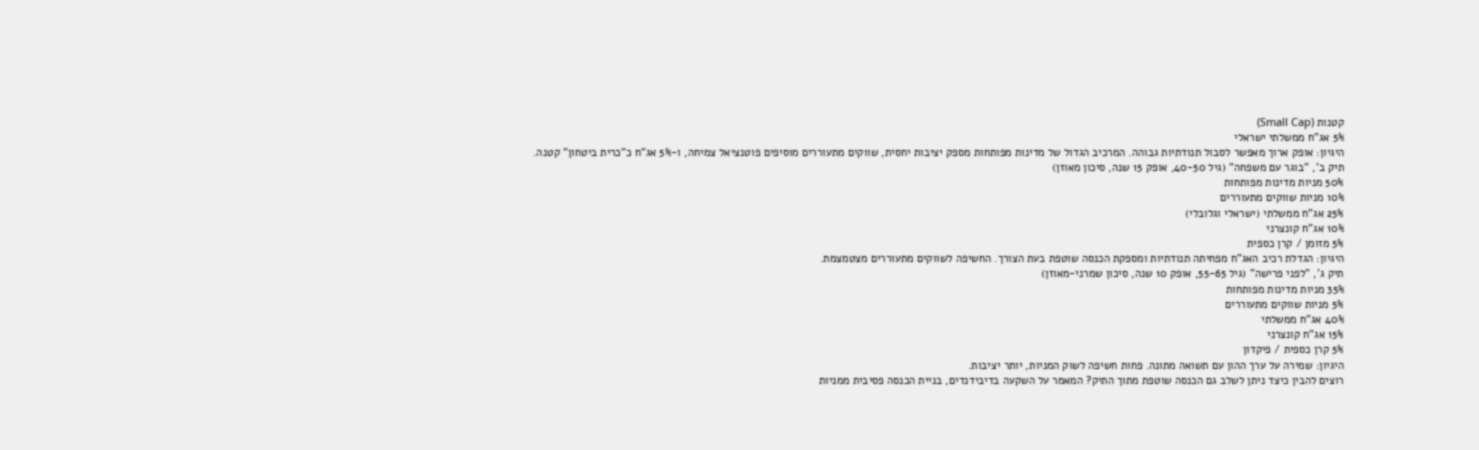קטנות (Small Cap)
5% אג"ח ממשלתי ישראלי
היגיון: אופק ארוך מאפשר לסבול תנודתיות גבוהה. המרכיב הגדול של מדינות מפותחות מספק יציבות יחסית, שווקים מתעוררים מוסיפים פוטנציאל צמיחה, ו-5% אג"ח כ"כרית ביטחון" קטנה.
תיק ב', "בוגר עם משפחה" (גיל 40-50, אופק 15 שנה, סיכון מאוזן)
50% מניות מדינות מפותחות
10% מניות שווקים מתעוררים
25% אג"ח ממשלתי (ישראלי וגלובלי)
10% אג"ח קונצרני
5% מזומן / קרן כספית
היגיון: הגדלת רכיב האג"ח מפחיתה תנודתיות ומספקת הכנסה שוטפת בעת הצורך. החשיפה לשווקים מתעוררים מצטמצמת.
תיק ג', "לפני פרישה" (גיל 55-65, אופק 10 שנה, סיכון שמרני-מאוזן)
35% מניות מדינות מפותחות
5% מניות שווקים מתעוררים
40% אג"ח ממשלתי
15% אג"ח קונצרני
5% קרן כספית / פיקדון
היגיון: שמירה על ערך ההון עם תשואה מתונה. פחות חשיפה לשוק המניות, יותר יציבות.
רוצים להבין כיצד ניתן לשלב גם הכנסה שוטפת מתוך התיק? המאמר על השקעה בדיבידנדים, בניית הכנסה פסיבית ממניות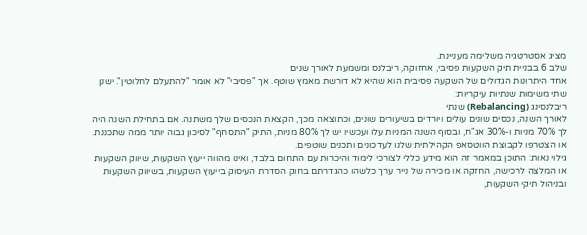מציג אסטרטגיה משלימה מעניינת.
שלב 6 בבניית תיק השקעות פסיבי, אחזוקה, ריבלנס ומשמעת לאורך שנים
אחד היתרונות הגדולים של השקעה פסיבית הוא שהיא לא דורשת מאמץ שוטף. אך "פסיבי" לא אומר "להתעלם לחלוטין". ישנן שתי משימות שנתיות עיקריות:
ריבלנסינג (Rebalancing) שנתי
לאורך השנה, נכסים שונים עולים ויורדים בשיעורים שונים, וכתוצאה מכך, הקצאת הנכסים שלך משתנה. אם בתחילת השנה היה לך 70% מניות ו-30% אג"ח, ובסוף השנה המניות עלו ועכשיו יש לך 80% מניות, התיק "התסחף" לסיכון גבוה יותר ממה שתכננת.
או הצטרפו לקבוצת הווטסאפ הקהילתית שלנו לעדכונים ותכנים שוטפים.
גילוי נאות: התוכן במאמר זה הוא מידע כללי לצורכי לימוד והיכרות עם התחום בלבד, ואינו מהווה ייעוץ השקעות, שיווק השקעות או המלצה לרכישה, החזקה או מכירה של נייר ערך כלשהו כהגדרתם בחוק הסדרת העיסוק בייעוץ השקעות, בשיווק השקעות ובניהול תיקי השקעות,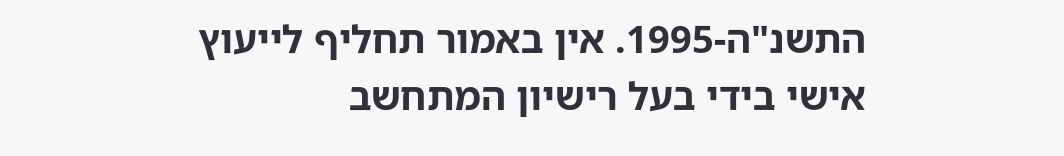התשנ"ה-1995. אין באמור תחליף לייעוץ אישי בידי בעל רישיון המתחשב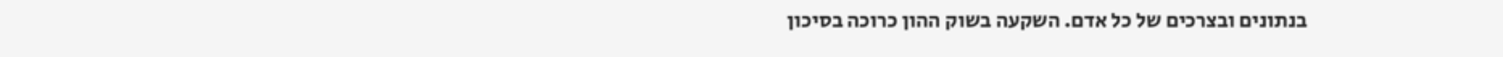בנתונים ובצרכים של כל אדם. השקעה בשוק ההון כרוכה בסיכון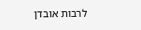לרבות אובדן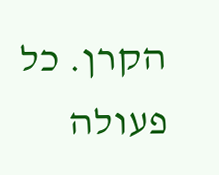הקרן. כל פעולה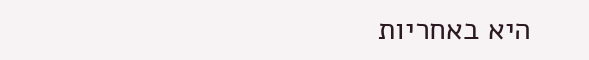היא באחריות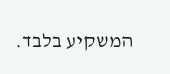המשקיע בלבד.